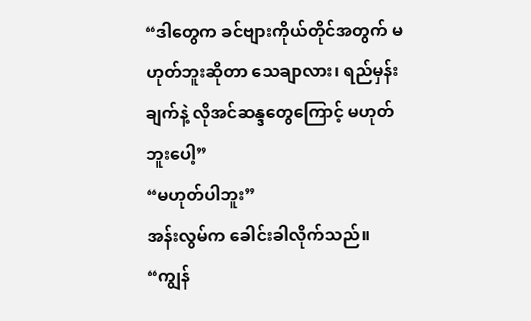“ဒါတွေက ခင်ဗျားကိုယ်တိုင်အတွက် မဟုတ်ဘူးဆိုတာ သေချာလား၊ ရည်မှန်းချက်နဲ့ လိုအင်ဆန္ဒတွေကြောင့် မဟုတ်ဘူးပေါ့”
“မဟုတ်ပါဘူး”
အန်းလွမ်က ခေါင်းခါလိုက်သည်။
“ကျွန်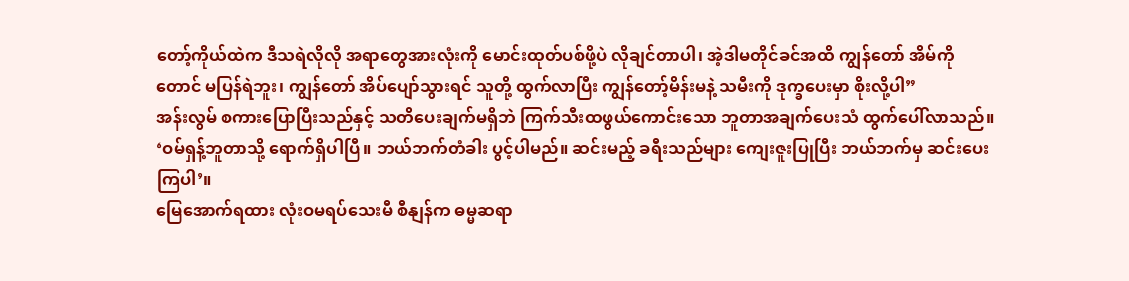တော့်ကိုယ်ထဲက ဒီသရဲလိုလို အရာတွေအားလုံးကို မောင်းထုတ်ပစ်ဖို့ပဲ လိုချင်တာပါ၊ အဲ့ဒါမတိုင်ခင်အထိ ကျွန်တော် အိမ်ကိုတောင် မပြန်ရဲဘူး၊ ကျွန်တော် အိပ်ပျော်သွားရင် သူတို့ ထွက်လာပြီး ကျွန်တော့်မိန်းမနဲ့ သမီးကို ဒုက္ခပေးမှာ စိုးလို့ပါ”
အန်းလွမ် စကားပြောပြီးသည်နှင့် သတိပေးချက်မရှိဘဲ ကြက်သီးထဖွယ်ကောင်းသော ဘူတာအချက်ပေးသံ ထွက်ပေါ်လာသည်။
‘ဝမ်ရှန့်ဘူတာသို့ ရောက်ရှိပါပြီ။ ဘယ်ဘက်တံခါး ပွင့်ပါမည်။ ဆင်းမည့် ခရီးသည်များ ကျေးဇူးပြုပြီး ဘယ်ဘက်မှ ဆင်းပေးကြပါ’။
မြေအောက်ရထား လုံးဝမရပ်သေးမီ စီနျန်က ဓမ္မဆရာ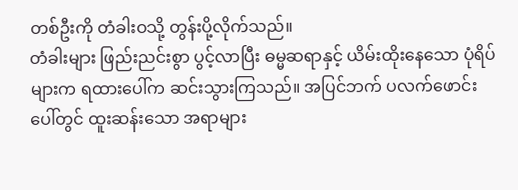တစ်ဦးကို တံခါးဝသို့ တွန်းပို့လိုက်သည်။
တံခါးများ ဖြည်းညင်းစွာ ပွင့်လာပြီး ဓမ္မဆရာနှင့် ယိမ်းထိုးနေသော ပုံရိပ်များက ရထားပေါ်က ဆင်းသွားကြသည်။ အပြင်ဘက် ပလက်ဖောင်းပေါ်တွင် ထူးဆန်းသော အရာများ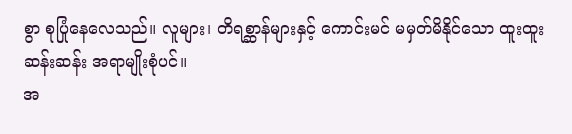စွာ စုပြုံနေလေသည်။ လူများ၊ တိရစ္ဆာန်များနှင့် ကောင်းမင် မမှတ်မိနိုင်သော ထူးထူးဆန်းဆန်း အရာမျိုးစုံပင်။
အ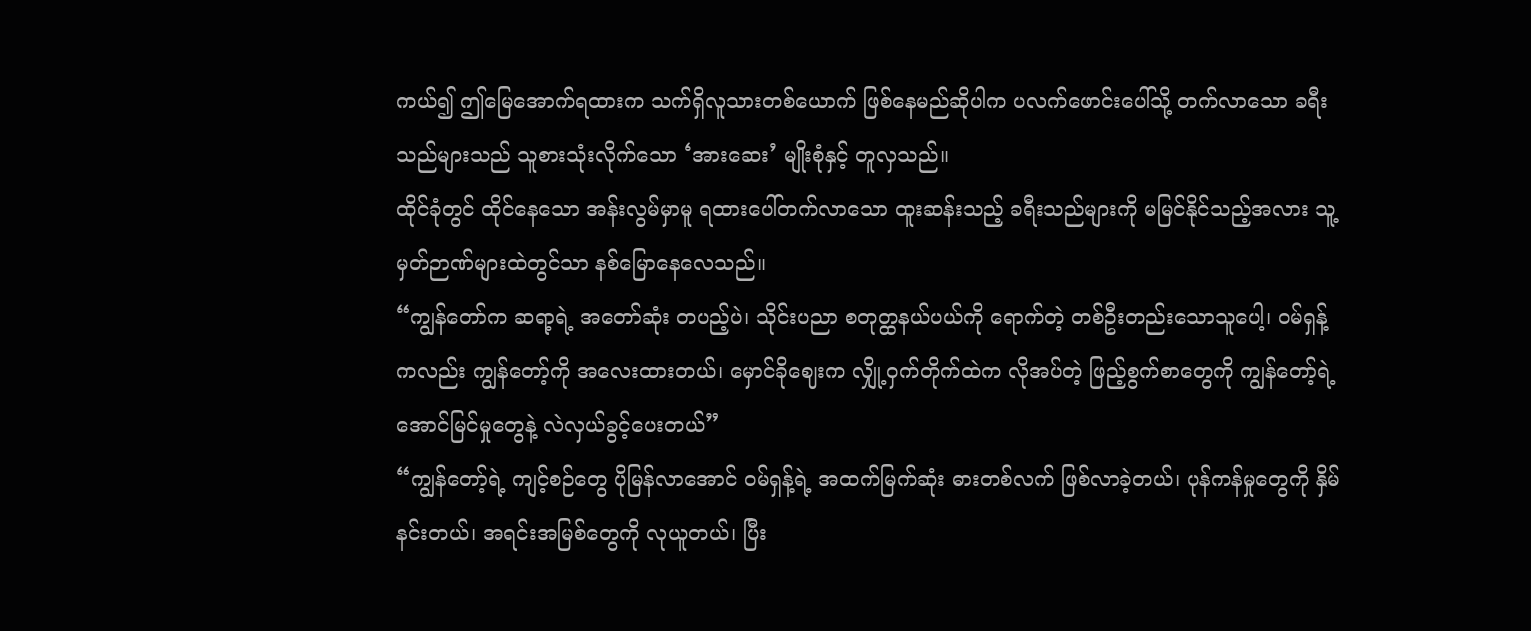ကယ်၍ ဤမြေအောက်ရထားက သက်ရှိလူသားတစ်ယောက် ဖြစ်နေမည်ဆိုပါက ပလက်ဖောင်းပေါ်သို့ တက်လာသော ခရီးသည်များသည် သူစားသုံးလိုက်သော ‘အားဆေး’ မျိုးစုံနှင့် တူလှသည်။
ထိုင်ခုံတွင် ထိုင်နေသော အန်းလွမ်မှာမူ ရထားပေါ်တက်လာသော ထူးဆန်းသည့် ခရီးသည်များကို မမြင်နိုင်သည့်အလား သူ့မှတ်ဉာဏ်များထဲတွင်သာ နစ်မြောနေလေသည်။
“ကျွန်တော်က ဆရာ့ရဲ့ အတော်ဆုံး တပည့်ပဲ၊ သိုင်းပညာ စတုတ္ထနယ်ပယ်ကို ရောက်တဲ့ တစ်ဦးတည်းသောသူပေါ့၊ ဝမ်ရှန့်ကလည်း ကျွန်တော့်ကို အလေးထားတယ်၊ မှောင်ခိုဈေးက လျှို့ဝှက်တိုက်ထဲက လိုအပ်တဲ့ ဖြည့်စွက်စာတွေကို ကျွန်တော့်ရဲ့ အောင်မြင်မှုတွေနဲ့ လဲလှယ်ခွင့်ပေးတယ်”
“ကျွန်တော့်ရဲ့ ကျင့်စဉ်တွေ ပိုမြန်လာအောင် ဝမ်ရှန့်ရဲ့ အထက်မြက်ဆုံး ဓားတစ်လက် ဖြစ်လာခဲ့တယ်၊ ပုန်ကန်မှုတွေကို နှိမ်နင်းတယ်၊ အရင်းအမြစ်တွေကို လုယူတယ်၊ ပြီး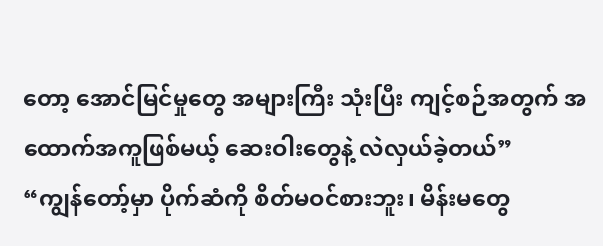တော့ အောင်မြင်မှုတွေ အများကြီး သုံးပြီး ကျင့်စဉ်အတွက် အထောက်အကူဖြစ်မယ့် ဆေးဝါးတွေနဲ့ လဲလှယ်ခဲ့တယ်”
“ကျွန်တော့်မှာ ပိုက်ဆံကို စိတ်မဝင်စားဘူး၊ မိန်းမတွေ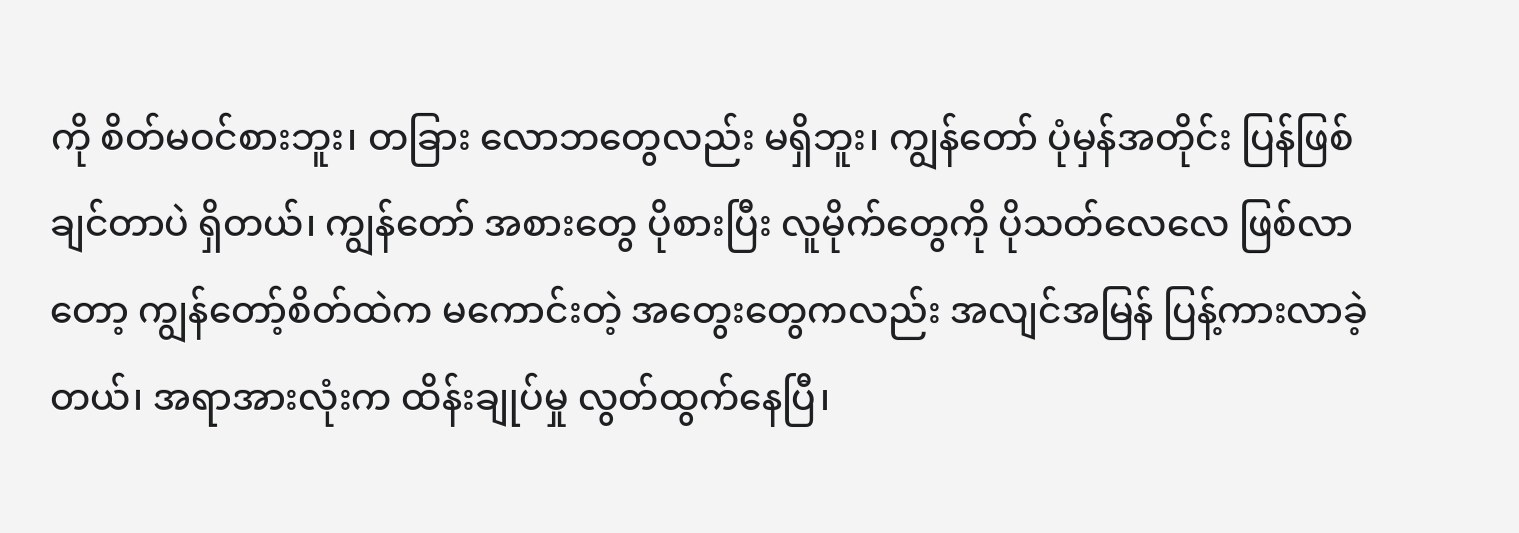ကို စိတ်မဝင်စားဘူး၊ တခြား လောဘတွေလည်း မရှိဘူး၊ ကျွန်တော် ပုံမှန်အတိုင်း ပြန်ဖြစ်ချင်တာပဲ ရှိတယ်၊ ကျွန်တော် အစားတွေ ပိုစားပြီး လူမိုက်တွေကို ပိုသတ်လေလေ ဖြစ်လာတော့ ကျွန်တော့်စိတ်ထဲက မကောင်းတဲ့ အတွေးတွေကလည်း အလျင်အမြန် ပြန့်ကားလာခဲ့တယ်၊ အရာအားလုံးက ထိန်းချုပ်မှု လွတ်ထွက်နေပြီ၊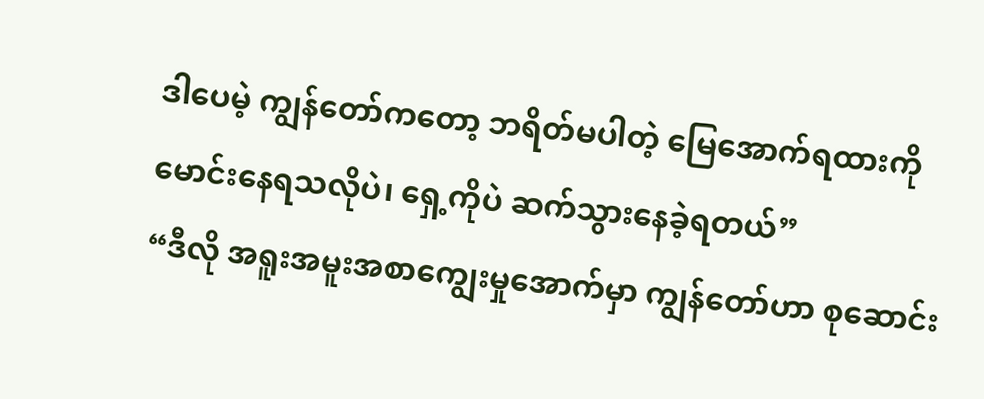ဒါပေမဲ့ ကျွန်တော်ကတော့ ဘရိတ်မပါတဲ့ မြေအောက်ရထားကို မောင်းနေရသလိုပဲ၊ ရှေ့ကိုပဲ ဆက်သွားနေခဲ့ရတယ်”
“ဒီလို အရူးအမူးအစာကျွေးမှုအောက်မှာ ကျွန်တော်ဟာ စုဆောင်း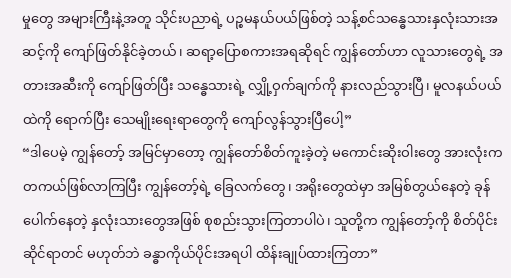မှုတွေ အများကြီးနဲ့အတူ သိုင်းပညာရဲ့ ပဉ္စမနယ်ပယ်ဖြစ်တဲ့ သန့်စင်သန္ဓေသားနှလုံးသားအဆင့်ကို ကျော်ဖြတ်နိုင်ခဲ့တယ်၊ ဆရာ့ပြောစကားအရဆိုရင် ကျွန်တော်ဟာ လူသားတွေရဲ့ အတားအဆီးကို ကျော်ဖြတ်ပြီး သန္ဓေသားရဲ့ လျှို့ဝှက်ချက်ကို နားလည်သွားပြီ၊ မူလနယ်ပယ်ထဲကို ရောက်ပြီး သေမျိုးရေးရာတွေကို ကျော်လွန်သွားပြီပေါ့”
“ဒါပေမဲ့ ကျွန်တော့် အမြင်မှာတော့ ကျွန်တော်စိတ်ကူးခဲ့တဲ့ မကောင်းဆိုးဝါးတွေ အားလုံးက တကယ်ဖြစ်လာကြပြီး ကျွန်တော့်ရဲ့ ခြေလက်တွေ၊ အရိုးတွေထဲမှာ အမြစ်တွယ်နေတဲ့ ခုန်ပေါက်နေတဲ့ နှလုံးသားတွေအဖြစ် စုစည်းသွားကြတာပါပဲ၊ သူတို့က ကျွန်တော့်ကို စိတ်ပိုင်းဆိုင်ရာတင် မဟုတ်ဘဲ ခန္ဓာကိုယ်ပိုင်းအရပါ ထိန်းချုပ်ထားကြတာ”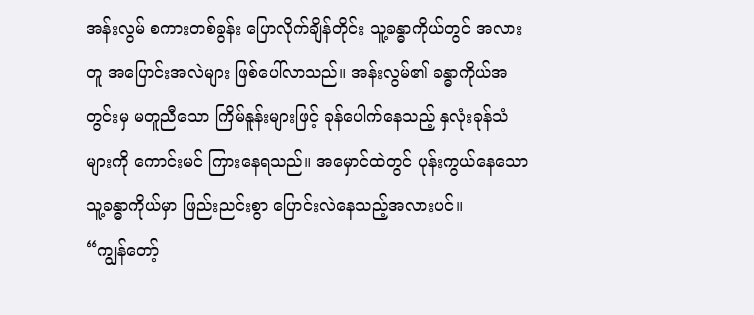အန်းလွမ် စကားတစ်ခွန်း ပြောလိုက်ချိန်တိုင်း သူ့ခန္ဓာကိုယ်တွင် အလားတူ အပြောင်းအလဲများ ဖြစ်ပေါ်လာသည်။ အန်းလွမ်၏ ခန္ဓာကိုယ်အတွင်းမှ မတူညီသော ကြိမ်နူန်းများဖြင့် ခုန်ပေါက်နေသည့် နှလုံးခုန်သံများကို ကောင်းမင် ကြားနေရသည်။ အမှောင်ထဲတွင် ပုန်းကွယ်နေသော သူ့ခန္ဓာကိုယ်မှာ ဖြည်းညင်းစွာ ပြောင်းလဲနေသည့်အလားပင်။
“ကျွန်တော့်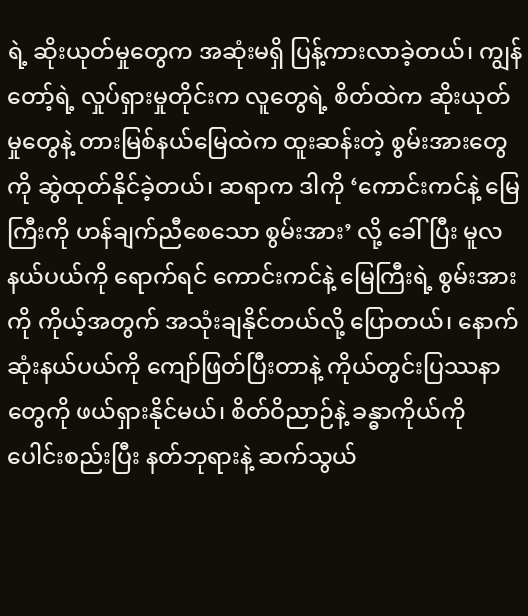ရဲ့ ဆိုးယုတ်မှုတွေက အဆုံးမရှိ ပြန့်ကားလာခဲ့တယ်၊ ကျွန်တော့်ရဲ့ လှုပ်ရှားမှုတိုင်းက လူတွေရဲ့ စိတ်ထဲက ဆိုးယုတ်မှုတွေနဲ့ တားမြစ်နယ်မြေထဲက ထူးဆန်းတဲ့ စွမ်းအားတွေကို ဆွဲထုတ်နိုင်ခဲ့တယ်၊ ဆရာက ဒါကို ‘ကောင်းကင်နဲ့ မြေကြီးကို ဟန်ချက်ညီစေသော စွမ်းအား’ လို့ ခေါ်ပြီး မူလနယ်ပယ်ကို ရောက်ရင် ကောင်းကင်နဲ့ မြေကြီးရဲ့ စွမ်းအားကို ကိုယ့်အတွက် အသုံးချနိုင်တယ်လို့ ပြောတယ်၊ နောက်ဆုံးနယ်ပယ်ကို ကျော်ဖြတ်ပြီးတာနဲ့ ကိုယ်တွင်းပြဿနာတွေကို ဖယ်ရှားနိုင်မယ်၊ စိတ်ဝိညာဉ်နဲ့ ခန္ဓာကိုယ်ကို ပေါင်းစည်းပြီး နတ်ဘုရားနဲ့ ဆက်သွယ်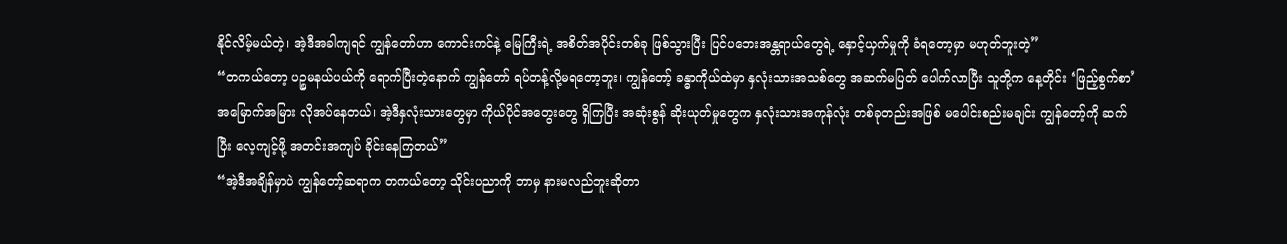နိုင်လိမ့်မယ်တဲ့၊ အဲ့ဒီအခါကျရင် ကျွန်တော်ဟာ ကောင်းကင်နဲ့ မြေကြီးရဲ့ အစိတ်အပိုင်းတစ်ခု ဖြစ်သွားပြီး ပြင်ပဘေးအန္တရာယ်တွေရဲ့ နှောင့်ယှက်မှုကို ခံရတော့မှာ မဟုတ်ဘူးတဲ့”
“တကယ်တော့ ပဉ္စမနယ်ပယ်ကို ရောက်ပြီးတဲ့နောက် ကျွန်တော် ရပ်တန့်လို့မရတော့ဘူး၊ ကျွန်တော့် ခန္ဓာကိုယ်ထဲမှာ နှလုံးသားအသစ်တွေ အဆက်မပြတ် ပေါက်လာပြီး သူတို့က နေ့တိုင်း ‘ဖြည့်စွက်စာ’ အမြောက်အမြား လိုအပ်နေတယ်၊ အဲ့ဒီနှလုံးသားတွေမှာ ကိုယ်ပိုင်အတွေးတွေ ရှိကြပြီး အဆုံးစွန် ဆိုးယုတ်မှုတွေက နှလုံးသားအကုန်လုံး တစ်ခုတည်းအဖြစ် မပေါင်းစည်းမချင်း ကျွန်တော့်ကို ဆက်ပြီး လေ့ကျင့်ဖို့ အတင်းအကျပ် ခိုင်းနေကြတယ်”
“အဲ့ဒီအချိန်မှာပဲ ကျွန်တော့်ဆရာက တကယ်တော့ သိုင်းပညာကို ဘာမှ နားမလည်ဘူးဆိုတာ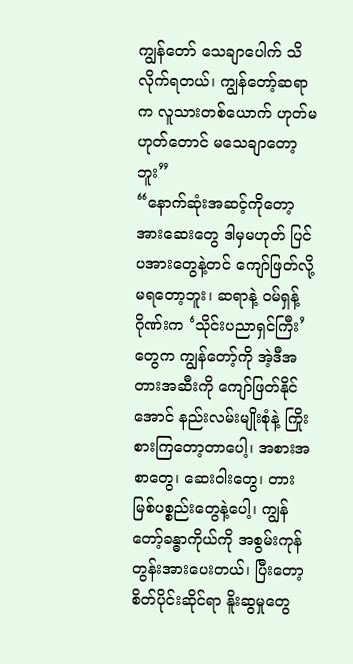ကျွန်တော် သေချာပေါက် သိလိုက်ရတယ်၊ ကျွန်တော့်ဆရာက လူသားတစ်ယောက် ဟုတ်မဟုတ်တောင် မသေချာတော့ဘူး”
“နောက်ဆုံးအဆင့်ကိုတော့ အားဆေးတွေ ဒါမှမဟုတ် ပြင်ပအားတွေနဲ့တင် ကျော်ဖြတ်လို့ မရတော့ဘူး၊ ဆရာနဲ့ ဝမ်ရှန့်ဂိုဏ်းက ‘သိုင်းပညာရှင်ကြီး’ တွေက ကျွန်တော့်ကို အဲ့ဒီအတားအဆီးကို ကျော်ဖြတ်နိုင်အောင် နည်းလမ်းမျိုးစုံနဲ့ ကြိုးစားကြတော့တာပေါ့၊ အစားအစာတွေ၊ ဆေးဝါးတွေ၊ တားမြစ်ပစ္စည်းတွေနဲ့ပေါ့၊ ကျွန်တော့်ခန္ဓာကိုယ်ကို အစွမ်းကုန် တွန်းအားပေးတယ်၊ ပြီးတော့ စိတ်ပိုင်းဆိုင်ရာ နိူးဆွမှုတွေ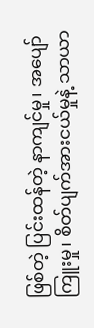ဖြစ်တဲ့ ပြင်းထန်တဲ့ နာကျင်မှု၊ အပျော်ကြူးမှု၊ စိတ်ပျက်အားငယ်မှုနဲ့ သာယာ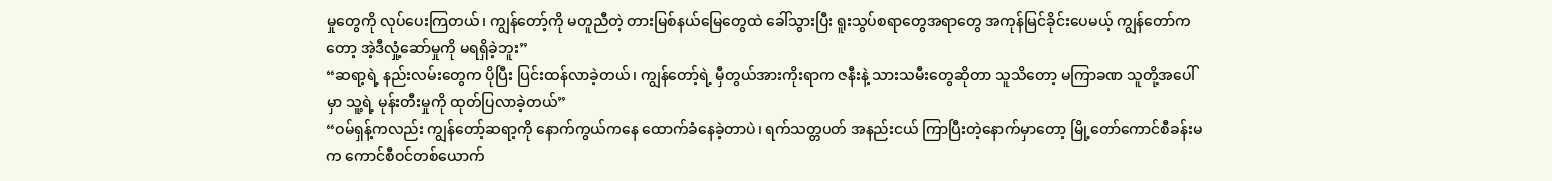မှုတွေကို လုပ်ပေးကြတယ်၊ ကျွန်တော့်ကို မတူညီတဲ့ တားမြစ်နယ်မြေတွေထဲ ခေါ်သွားပြီး ရူးသွပ်စရာတွေအရာတွေ အကုန်မြင်ခိုင်းပေမယ့် ကျွန်တော်ကတော့ အဲ့ဒီလှုံ့ဆော်မှုကို မရရှိခဲ့ဘူး”
“ဆရာ့ရဲ့ နည်းလမ်းတွေက ပိုပြီး ပြင်းထန်လာခဲ့တယ်၊ ကျွန်တော့်ရဲ့ မှီတွယ်အားကိုးရာက ဇနီးနဲ့ သားသမီးတွေဆိုတာ သူသိတော့ မကြာခဏ သူတို့အပေါ်မှာ သူ့ရဲ့ မုန်းတီးမှုကို ထုတ်ပြလာခဲ့တယ်”
“ဝမ်ရှန့်ကလည်း ကျွန်တော့်ဆရာ့ကို နောက်ကွယ်ကနေ ထောက်ခံနေခဲ့တာပဲ၊ ရက်သတ္တပတ် အနည်းငယ် ကြာပြီးတဲ့နောက်မှာတော့ မြို့တော်ကောင်စီခန်းမက ကောင်စီဝင်တစ်ယောက်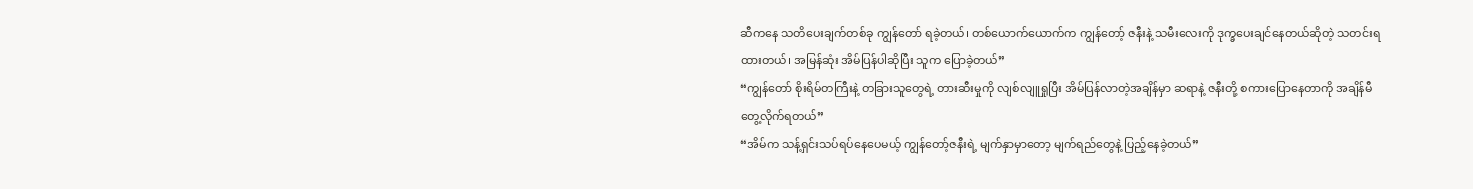ဆီကနေ သတိပေးချက်တစ်ခု ကျွန်တော် ရခဲ့တယ်၊ တစ်ယောက်ယောက်က ကျွန်တော့် ဇနီးနဲ့ သမီးလေးကို ဒုက္ခပေးချင်နေတယ်ဆိုတဲ့ သတင်းရထားတယ်၊ အမြန်ဆုံး အိမ်ပြန်ပါဆိုပြီး သူက ပြောခဲ့တယ်”
“ကျွန်တော် စိုးရိမ်တကြီးနဲ့ တခြားသူတွေရဲ့ တားဆီးမှုကို လျစ်လျူရှုပြီး အိမ်ပြန်လာတဲ့အချိန်မှာ ဆရာနဲ့ ဇနီးတို့ စကားပြောနေတာကို အချိန်မီ တွေ့လိုက်ရတယ်”
“အိမ်က သန့်ရှင်းသပ်ရပ်နေပေမယ့် ကျွန်တော့်ဇနီးရဲ့ မျက်နှာမှာတော့ မျက်ရည်တွေနဲ့ ပြည့်နေခဲ့တယ်”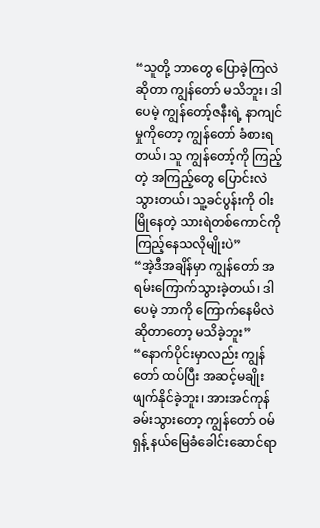“သူတို့ ဘာတွေ ပြောခဲ့ကြလဲဆိုတာ ကျွန်တော် မသိဘူး၊ ဒါပေမဲ့ ကျွန်တော့်ဇနီးရဲ့ နာကျင်မှုကိုတော့ ကျွန်တော် ခံစားရတယ်၊ သူ ကျွန်တော့်ကို ကြည့်တဲ့ အကြည့်တွေ ပြောင်းလဲသွားတယ်၊ သူ့ခင်ပွန်းကို ဝါးမြိုနေတဲ့ သားရဲတစ်ကောင်ကို ကြည့်နေသလိုမျိုးပဲ”
“အဲ့ဒီအချိန်မှာ ကျွန်တော် အရမ်းကြောက်သွားခဲ့တယ်၊ ဒါပေမဲ့ ဘာကို ကြောက်နေမိလဲဆိုတာတော့ မသိခဲ့ဘူး”
“နောက်ပိုင်းမှာလည်း ကျွန်တော် ထပ်ပြီး အဆင့်မချိုးဖျက်နိုင်ခဲ့ဘူး၊ အားအင်ကုန်ခမ်းသွားတော့ ကျွန်တော် ဝမ်ရှန့် နယ်မြေခံခေါင်းဆောင်ရာ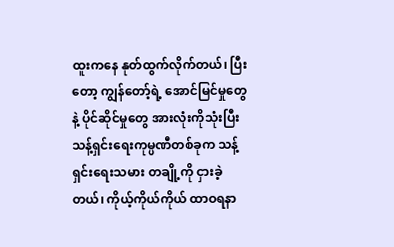ထူးကနေ နုတ်ထွက်လိုက်တယ်၊ ပြီးတော့ ကျွန်တော့်ရဲ့ အောင်မြင်မှုတွေနဲ့ ပိုင်ဆိုင်မှုတွေ အားလုံးကိုသုံးပြီး သန့်ရှင်းရေးကုမ္ပဏီတစ်ခုက သန့်ရှင်းရေးသမား တချို့ကို ငှားခဲ့တယ်၊ ကိုယ့်ကိုယ်ကိုယ် ထာဝရနာ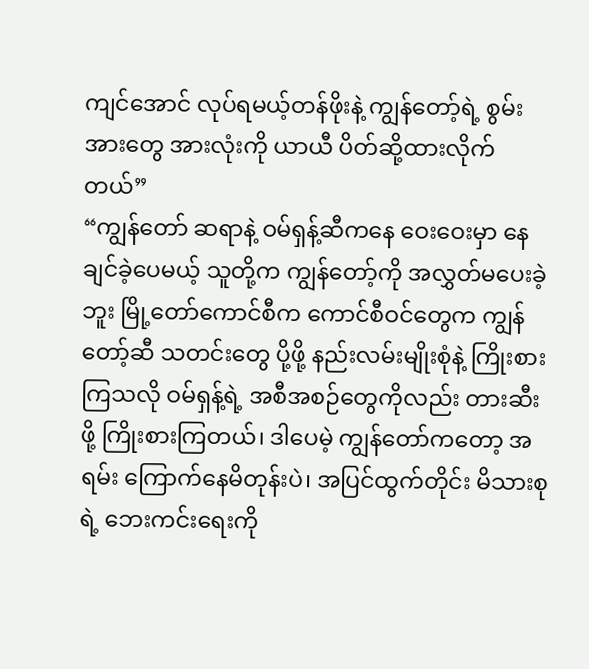ကျင်အောင် လုပ်ရမယ့်တန်ဖိုးနဲ့ ကျွန်တော့်ရဲ့ စွမ်းအားတွေ အားလုံးကို ယာယီ ပိတ်ဆို့ထားလိုက်တယ်”
“ကျွန်တော် ဆရာနဲ့ ဝမ်ရှန့်ဆီကနေ ဝေးဝေးမှာ နေချင်ခဲ့ပေမယ့် သူတို့က ကျွန်တော့်ကို အလွှတ်မပေးခဲ့ဘူး မြို့တော်ကောင်စီက ကောင်စီဝင်တွေက ကျွန်တော့်ဆီ သတင်းတွေ ပို့ဖို့ နည်းလမ်းမျိုးစုံနဲ့ ကြိုးစားကြသလို ဝမ်ရှန့်ရဲ့ အစီအစဉ်တွေကိုလည်း တားဆီးဖို့ ကြိုးစားကြတယ်၊ ဒါပေမဲ့ ကျွန်တော်ကတော့ အရမ်း ကြောက်နေမိတုန်းပဲ၊ အပြင်ထွက်တိုင်း မိသားစုရဲ့ ဘေးကင်းရေးကို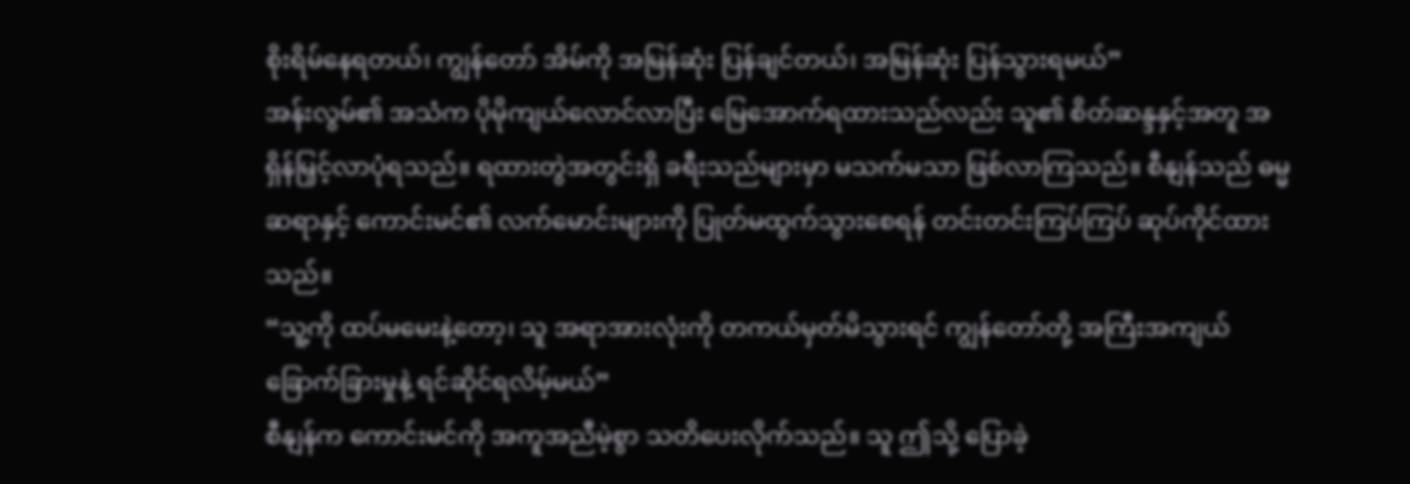စိုးရိမ်နေရတယ်၊ ကျွန်တော် အိမ်ကို အမြန်ဆုံး ပြန်ချင်တယ်၊ အမြန်ဆုံး ပြန်သွားရမယ်”
အန်းလွမ်၏ အသံက ပိုမိုကျယ်လောင်လာပြီး မြေအောက်ရထားသည်လည်း သူ၏ စိတ်ဆန္ဒနှင့်အတူ အရှိန်မြှင့်လာပုံရသည်။ ရထားတွဲအတွင်းရှိ ခရီးသည်များမှာ မသက်မသာ ဖြစ်လာကြသည်။ စီနျန်သည် ဓမ္မဆရာနှင့် ကောင်းမင်၏ လက်မောင်းများကို ပြုတ်မထွက်သွားစေရန် တင်းတင်းကြပ်ကြပ် ဆုပ်ကိုင်ထားသည်။
“သူ့ကို ထပ်မမေးနဲ့တော့၊ သူ အရာအားလုံးကို တကယ်မှတ်မိသွားရင် ကျွန်တော်တို့ အကြီးအကျယ် ခြောက်ခြားမှုနဲ့ ရင်ဆိုင်ရလိမ့်မယ်”
စီနျန်က ကောင်းမင်ကို အကူအညီမဲ့စွာ သတိပေးလိုက်သည်။ သူ ဤသို့ ပြောခဲ့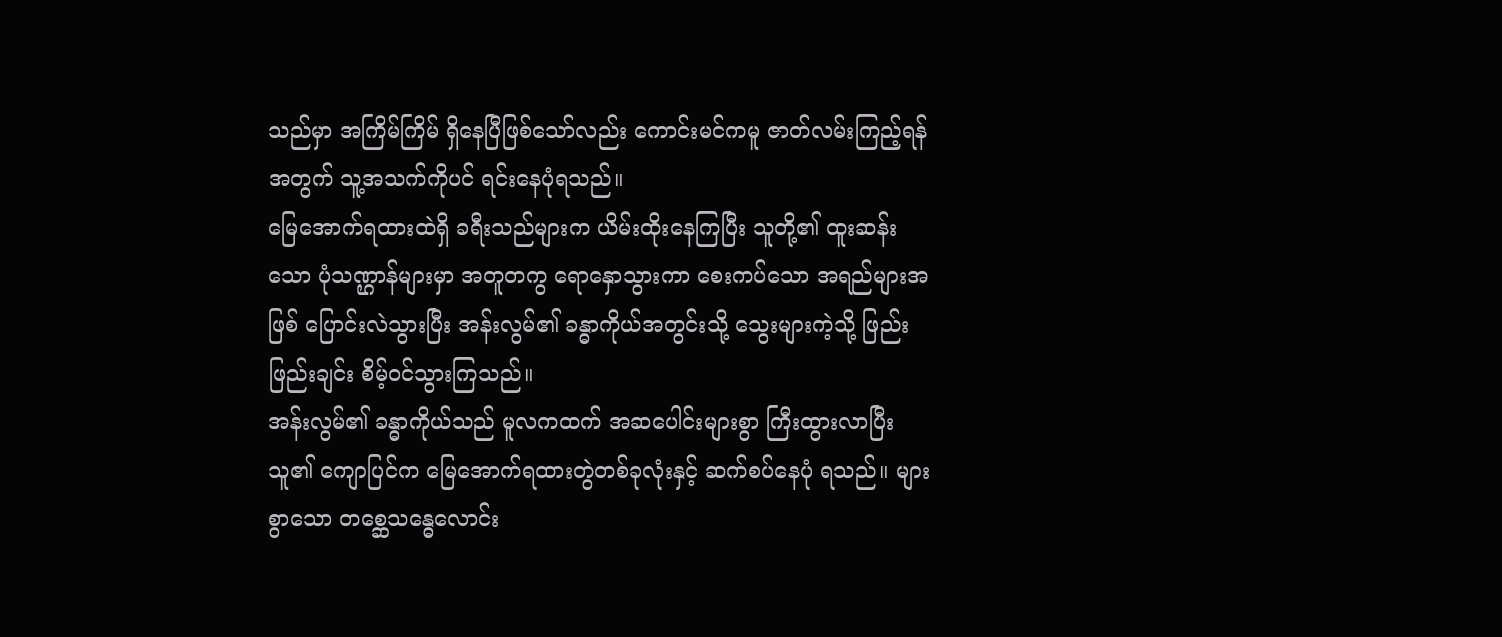သည်မှာ အကြိမ်ကြိမ် ရှိနေပြီဖြစ်သော်လည်း ကောင်းမင်ကမူ ဇာတ်လမ်းကြည့်ရန်အတွက် သူ့အသက်ကိုပင် ရင်းနေပုံရသည်။
မြေအောက်ရထားထဲရှိ ခရီးသည်များက ယိမ်းထိုးနေကြပြီး သူတို့၏ ထူးဆန်းသော ပုံသဏ္ဌာန်များမှာ အတူတကွ ရောနှောသွားကာ စေးကပ်သော အရည်များအဖြစ် ပြောင်းလဲသွားပြီး အန်းလွမ်၏ ခန္ဓာကိုယ်အတွင်းသို့ သွေးများကဲ့သို့ ဖြည်းဖြည်းချင်း စိမ့်ဝင်သွားကြသည်။
အန်းလွမ်၏ ခန္ဓာကိုယ်သည် မူလကထက် အဆပေါင်းများစွာ ကြီးထွားလာပြီး သူ၏ ကျောပြင်က မြေအောက်ရထားတွဲတစ်ခုလုံးနှင့် ဆက်စပ်နေပုံ ရသည်။ များစွာသော တစ္ဆေသန္ဓေလောင်း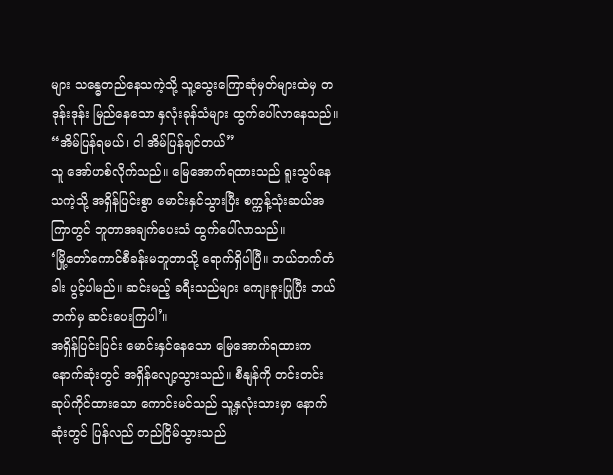များ သန္ဓေတည်နေသကဲ့သို့ သူ့သွေးကြောဆုံမှတ်များထဲမှ တဒုန်းဒုန်း မြည်နေသော နှလုံးခုန်သံများ ထွက်ပေါ်လာနေသည်။
“အိမ်ပြန်ရမယ်၊ ငါ အိမ်ပြန်ချင်တယ်”
သူ အော်ဟစ်လိုက်သည်။ မြေအောက်ရထားသည် ရူးသွပ်နေသကဲ့သို့ အရှိန်ပြင်းစွာ မောင်းနှင်သွားပြီး စက္ကန့်သုံးဆယ်အကြာတွင် ဘူတာအချက်ပေးသံ ထွက်ပေါ်လာသည်။
‘မြို့တော်ကောင်စီခန်းမဘူတာသို့ ရောက်ရှိပါပြီ။ ဘယ်ဘက်တံခါး ပွင့်ပါမည်။ ဆင်းမည့် ခရီးသည်များ ကျေးဇူးပြုပြီး ဘယ်ဘက်မှ ဆင်းပေးကြပါ’။
အရှိန်ပြင်းပြင်း မောင်းနှင်နေသော မြေအောက်ရထားက နောက်ဆုံးတွင် အရှိန်လျော့သွားသည်။ စီနျန်ကို တင်းတင်းဆုပ်ကိုင်ထားသော ကောင်းမင်သည် သူ့နှလုံးသားမှာ နောက်ဆုံးတွင် ပြန်လည် တည်ငြိမ်သွားသည်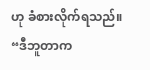ဟု ခံစားလိုက်ရသည်။
“ဒီဘူတာက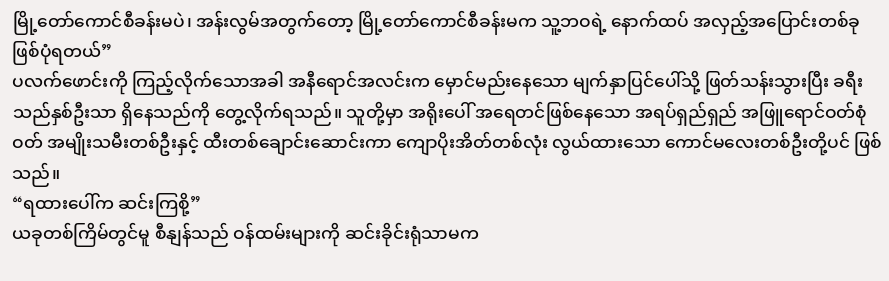မြို့တော်ကောင်စီခန်းမပဲ၊ အန်းလွမ်အတွက်တော့ မြို့တော်ကောင်စီခန်းမက သူ့ဘဝရဲ့ နောက်ထပ် အလှည့်အပြောင်းတစ်ခု ဖြစ်ပုံရတယ်”
ပလက်ဖောင်းကို ကြည့်လိုက်သောအခါ အနီရောင်အလင်းက မှောင်မည်းနေသော မျက်နှာပြင်ပေါ်သို့ ဖြတ်သန်းသွားပြီး ခရီးသည်နှစ်ဦးသာ ရှိနေသည်ကို တွေ့လိုက်ရသည်။ သူတို့မှာ အရိုးပေါ် အရေတင်ဖြစ်နေသော အရပ်ရှည်ရှည် အဖြူရောင်ဝတ်စုံဝတ် အမျိုးသမီးတစ်ဦးနှင့် ထီးတစ်ချောင်းဆောင်းကာ ကျောပိုးအိတ်တစ်လုံး လွယ်ထားသော ကောင်မလေးတစ်ဦးတို့ပင် ဖြစ်သည်။
“ရထားပေါ်က ဆင်းကြစို့”
ယခုတစ်ကြိမ်တွင်မူ စီနျန်သည် ဝန်ထမ်းများကို ဆင်းခိုင်းရုံသာမက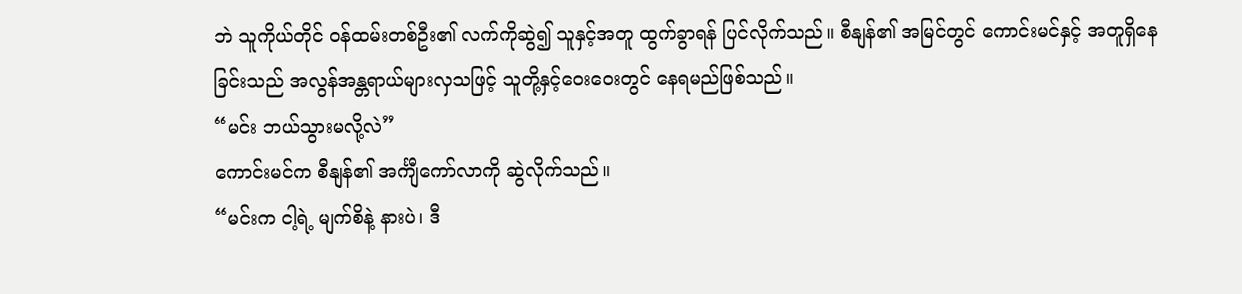ဘဲ သူကိုယ်တိုင် ဝန်ထမ်းတစ်ဦး၏ လက်ကိုဆွဲ၍ သူနှင့်အတူ ထွက်ခွာရန် ပြင်လိုက်သည်။ စီနျန်၏ အမြင်တွင် ကောင်းမင်နှင့် အတူရှိနေခြင်းသည် အလွန်အန္တရာယ်များလှသဖြင့် သူတို့နှင့်ဝေးဝေးတွင် နေရမည်ဖြစ်သည်။
“မင်း ဘယ်သွားမလို့လဲ”
ကောင်းမင်က စီနျန်၏ အင်္ကျီကော်လာကို ဆွဲလိုက်သည်။
“မင်းက ငါ့ရဲ့ မျက်စိနဲ့ နားပဲ၊ ဒီ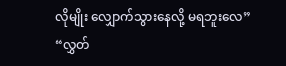လိုမျိုး လျှောက်သွားနေလို့ မရဘူးလေ”
“လွှတ်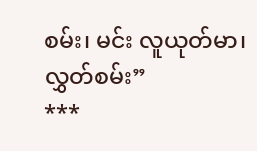စမ်း၊ မင်း လူယုတ်မာ၊ လွှတ်စမ်း”
***